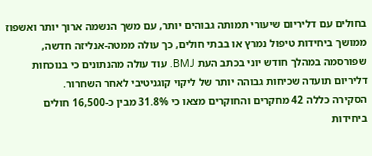בחולים עם דליריום שיעורי תמותה גבוהים יותר, עם משך הנשמה ארוך יותר ואשפוז ממושך ביחידות טיפול נמרץ או בבתי חולים, כך עולה ממטה-אנליזה חדשה, שפורסמה במהלך חודש יוני בכתב העת BMJ. עוד עולה מהנתונים כי בנוכחות דליריום תועדה שכיחות גבוהה יותר של ליקוי קוגניטיבי לאחר השחרור.
הסקירה כללה 42 מחקרים והחוקרים מצאו כי 31.8% מבין כ-16,500 חולים ביחידות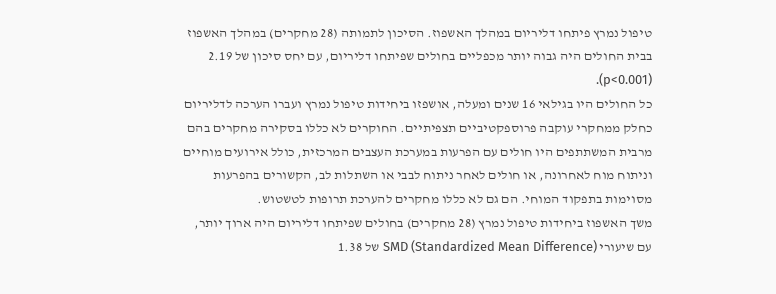טיפול נמרץ פיתחו דליריום במהלך האשפוז. הסיכון לתמותה (28 מחקרים) במהלך האשפוז בבית החולים היה גבוה יותר מכפליים בחולים שפיתחו דליריום, עם יחס סיכון של 2.19 (p<0.001).
כל החולים היו בגילאי 16 שנים ומעלה, אושפזו ביחידות טיפול נמרץ ועברו הערכה לדליריום כחלק ממחקרי עוקבה פרוספקטיביים תצפיתיים. החוקרים לא כללו בסקירה מחקרים בהם מרבית המשתתפים היו חולים עם הפרעות במערכת העצבים המרכזית, כולל אירועים מוחיים וניתוח מוח לאחרונה, או חולים לאחר ניתוח לבבי או השתלות לב, הקשורים בהפרעות מסוימות בתפקוד המוחי. הם גם לא כללו מחקרים להערכת תרופות לטשטוש.
משך האשפוז ביחידות טיפול נמרץ (28 מחקרים) בחולים שפיתחו דליריום היה ארוך יותר, עם שיעורי SMD (Standardized Mean Difference) של 1.38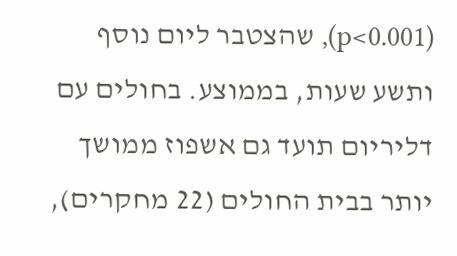(p<0.001), שהצטבר ליום נוסף ותשע שעות, בממוצע. בחולים עם דליריום תועד גם אשפוז ממושך יותר בבית החולים (22 מחקרים),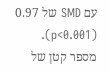עם SMD של 0.97 (p<0.001).
מספר קטן של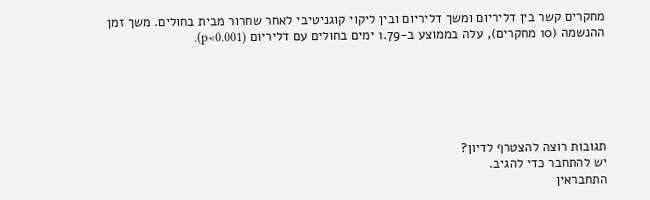מחקרים קשר בין דליריום ומשך דליריום ובין ליקוי קוגניטיבי לאחר שחרור מבית בחולים. משך זמן ההנשמה (10 מחקרים), עלה בממוצע ב-1.79 ימים בחולים עם דליריום (p<0.001).






תגובות רוצה להצטרף לדיון?
יש להתחבר כדי להגיב.
התחבראין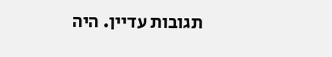תגובות עדיין. היה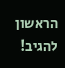הראשון להגיב!